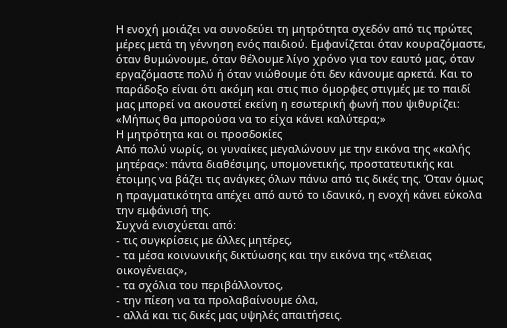Η ενοχή μοιάζει να συνοδεύει τη μητρότητα σχεδόν από τις πρώτες μέρες μετά τη γέννηση ενός παιδιού. Εμφανίζεται όταν κουραζόμαστε, όταν θυμώνουμε, όταν θέλουμε λίγο χρόνο για τον εαυτό μας, όταν εργαζόμαστε πολύ ή όταν νιώθουμε ότι δεν κάνουμε αρκετά. Και το παράδοξο είναι ότι ακόμη και στις πιο όμορφες στιγμές με το παιδί μας μπορεί να ακουστεί εκείνη η εσωτερική φωνή που ψιθυρίζει: «Μήπως θα μπορούσα να το είχα κάνει καλύτερα;»
Η μητρότητα και οι προσδοκίες
Από πολύ νωρίς, οι γυναίκες μεγαλώνουν με την εικόνα της «καλής μητέρας»: πάντα διαθέσιμης, υπομονετικής, προστατευτικής και έτοιμης να βάζει τις ανάγκες όλων πάνω από τις δικές της. Όταν όμως η πραγματικότητα απέχει από αυτό το ιδανικό, η ενοχή κάνει εύκολα την εμφάνισή της.
Συχνά ενισχύεται από:
- τις συγκρίσεις με άλλες μητέρες,
- τα μέσα κοινωνικής δικτύωσης και την εικόνα της «τέλειας οικογένειας»,
- τα σχόλια του περιβάλλοντος,
- την πίεση να τα προλαβαίνουμε όλα,
- αλλά και τις δικές μας υψηλές απαιτήσεις.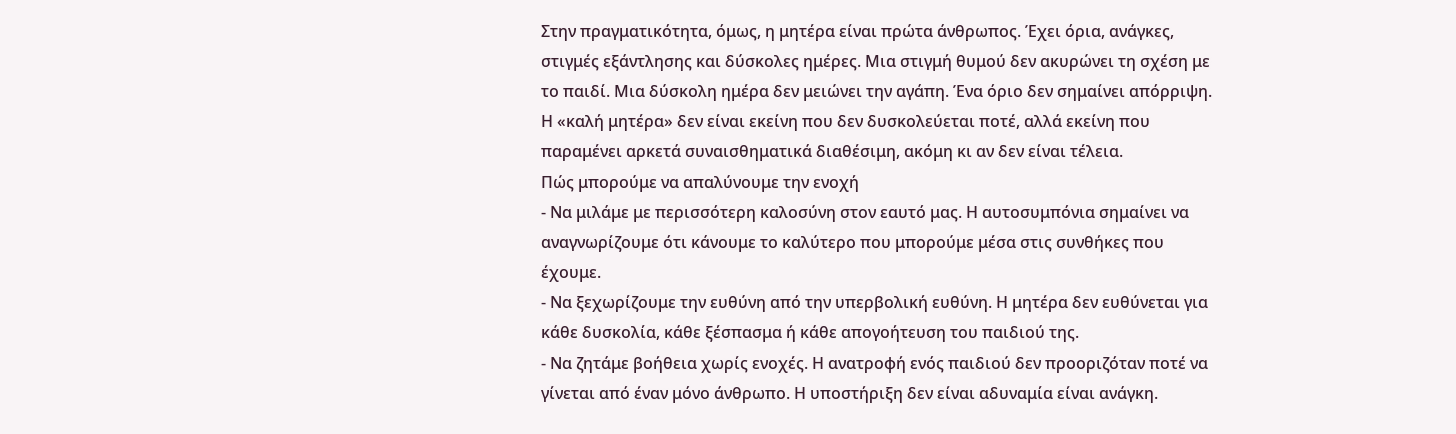Στην πραγματικότητα, όμως, η μητέρα είναι πρώτα άνθρωπος. Έχει όρια, ανάγκες, στιγμές εξάντλησης και δύσκολες ημέρες. Μια στιγμή θυμού δεν ακυρώνει τη σχέση με το παιδί. Μια δύσκολη ημέρα δεν μειώνει την αγάπη. Ένα όριο δεν σημαίνει απόρριψη. Η «καλή μητέρα» δεν είναι εκείνη που δεν δυσκολεύεται ποτέ, αλλά εκείνη που παραμένει αρκετά συναισθηματικά διαθέσιμη, ακόμη κι αν δεν είναι τέλεια.
Πώς μπορούμε να απαλύνουμε την ενοχή
- Να μιλάμε με περισσότερη καλοσύνη στον εαυτό μας. Η αυτοσυμπόνια σημαίνει να αναγνωρίζουμε ότι κάνουμε το καλύτερο που μπορούμε μέσα στις συνθήκες που έχουμε.
- Να ξεχωρίζουμε την ευθύνη από την υπερβολική ευθύνη. Η μητέρα δεν ευθύνεται για κάθε δυσκολία, κάθε ξέσπασμα ή κάθε απογοήτευση του παιδιού της.
- Να ζητάμε βοήθεια χωρίς ενοχές. Η ανατροφή ενός παιδιού δεν προοριζόταν ποτέ να γίνεται από έναν μόνο άνθρωπο. Η υποστήριξη δεν είναι αδυναμία είναι ανάγκη.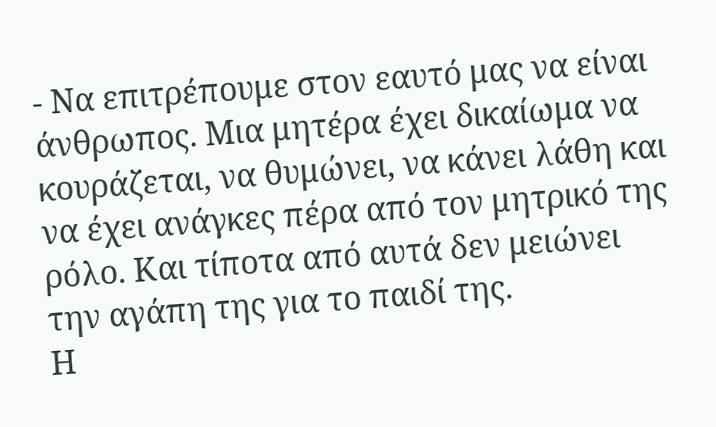- Να επιτρέπουμε στον εαυτό μας να είναι άνθρωπος. Μια μητέρα έχει δικαίωμα να κουράζεται, να θυμώνει, να κάνει λάθη και να έχει ανάγκες πέρα από τον μητρικό της ρόλο. Και τίποτα από αυτά δεν μειώνει την αγάπη της για το παιδί της.
Η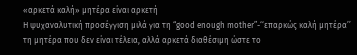«αρκετά καλή» μητέρα είναι αρκετή
Η ψυχαναλυτική προσέγγιση μιλά για τη “good enough mother”-‘‘επαρκώς καλή μητέρα’’ τη μητέρα που δεν είναι τέλεια, αλλά αρκετά διαθέσιμη ώστε το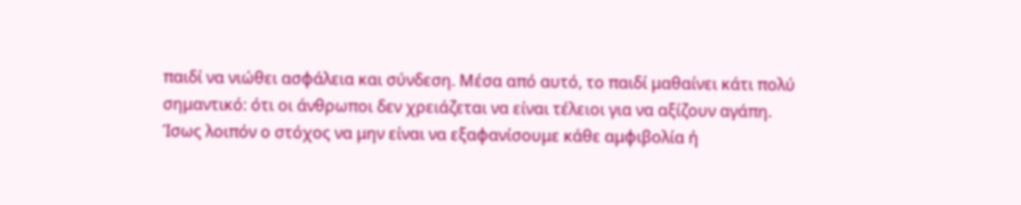παιδί να νιώθει ασφάλεια και σύνδεση. Μέσα από αυτό, το παιδί μαθαίνει κάτι πολύ σημαντικό: ότι οι άνθρωποι δεν χρειάζεται να είναι τέλειοι για να αξίζουν αγάπη.
Ίσως λοιπόν ο στόχος να μην είναι να εξαφανίσουμε κάθε αμφιβολία ή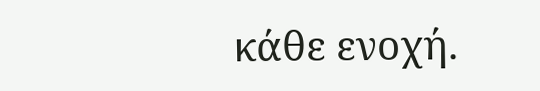κάθε ενοχή.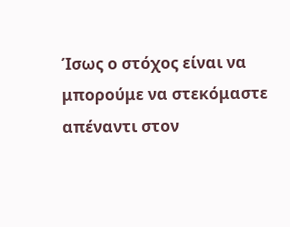Ίσως ο στόχος είναι να μπορούμε να στεκόμαστε απέναντι στον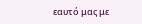εαυτό μας με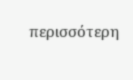περισσότερη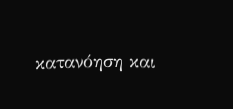κατανόηση και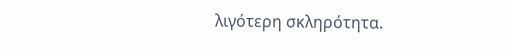λιγότερη σκληρότητα.